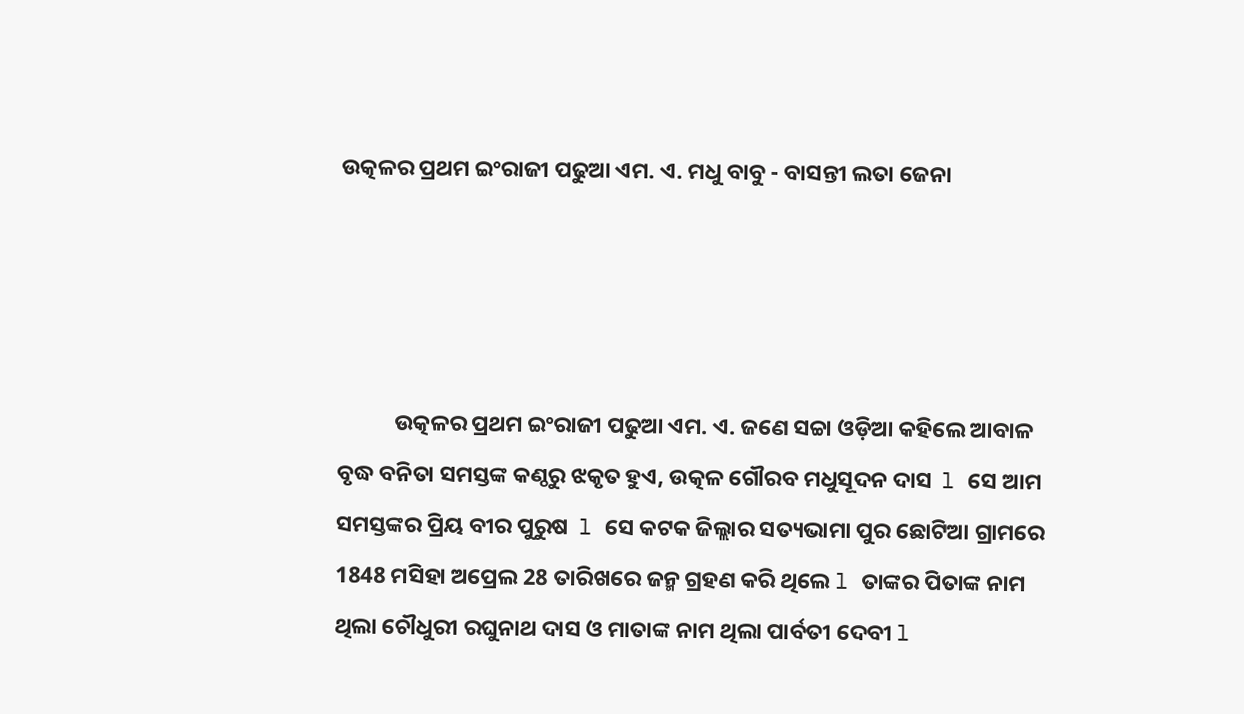ଉତ୍କଳର ପ୍ରଥମ ଇଂରାଜୀ ପଢୁଆ ଏମ. ଏ. ମଧୁ ବାବୁ - ବାସନ୍ତୀ ଲତା ଜେନା




           ଉତ୍କଳର ପ୍ରଥମ ଇଂରାଜୀ ପଢୁଆ ଏମ. ଏ. ଜଣେ ସଚ୍ଚା ଓଡ଼ିଆ କହିଲେ ଆବାଳ ବୃଦ୍ଧ ବନିତା ସମସ୍ତଙ୍କ କଣ୍ଠରୁ ଝକୃତ ହୁଏ, ଉତ୍କଳ ଗୌରବ ମଧୁସୂଦନ ଦାସ  l ସେ ଆମ ସମସ୍ତଙ୍କର ପ୍ରିୟ ବୀର ପୁରୁଷ  l ସେ କଟକ ଜିଲ୍ଲାର ସତ୍ୟଭାମା ପୁର ଛୋଟିଆ ଗ୍ରାମରେ 1848 ମସିହା ଅପ୍ରେଲ 28 ତାରିଖରେ ଜନ୍ମ ଗ୍ରହଣ କରି ଥିଲେ l ତାଙ୍କର ପିତାଙ୍କ ନାମ ଥିଲା ଚୌଧୁରୀ ରଘୁନାଥ ଦାସ ଓ ମାତାଙ୍କ ନାମ ଥିଲା ପାର୍ବତୀ ଦେବୀ l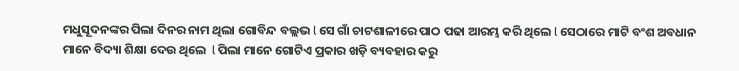ମଧୁସୂଦନଙ୍କର ପିଲା ଦିନର ନାମ ଥିଲା ଗୋବିନ୍ଦ ବଲ୍ଲଭ l ସେ ଗାଁ ଚାଟଶାଳୀରେ ପାଠ ପଢା ଆରମ୍ଭ କରି ଥିଲେ l ସେଠାରେ ମାଟି ବଂଶ ଅବଧାନ ମାନେ ବିଦ୍ୟା ଶିକ୍ଷା ଦେଉ ଥିଲେ  l ପିଲା ମାନେ ଗୋଟିଏ ପ୍ରକାର ଖଡ଼ି ବ୍ୟବହାର କରୁ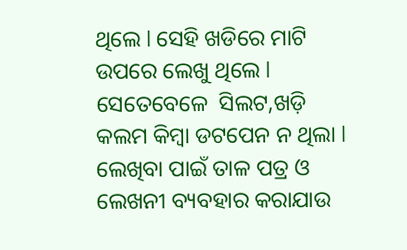ଥିଲେ l ସେହି ଖଡିରେ ମାଟି ଉପରେ ଲେଖୁ ଥିଲେ l ସେତେବେଳେ  ସିଲଟ,ଖଡ଼ି  କଲମ କିମ୍ବା ଡଟପେନ ନ ଥିଲା l ଲେଖିବା ପାଇଁ ତାଳ ପତ୍ର ଓ ଲେଖନୀ ବ୍ୟବହାର କରାଯାଉ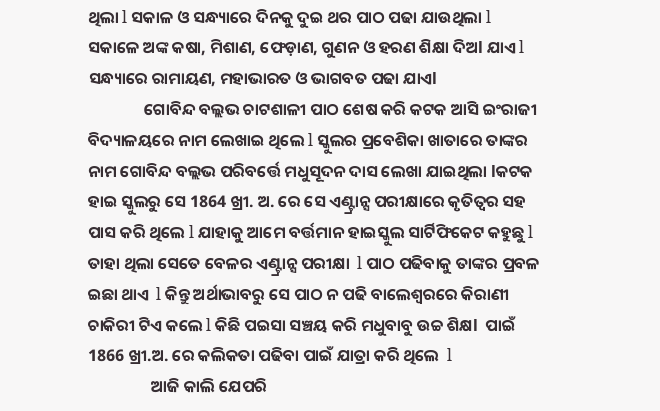ଥିଲା l ସକାଳ ଓ ସନ୍ଧ୍ୟାରେ ଦିନକୁ ଦୁଇ ଥର ପାଠ ପଢା ଯାଉଥିଲା l ସକାଳେ ଅଙ୍କ କଷା, ମିଶାଣ, ଫେଡ଼ାଣ, ଗୁଣନ ଓ ହରଣ ଶିକ୍ଷା ଦିଅl ଯାଏ l ସନ୍ଧ୍ୟାରେ ରାମାୟଣ, ମହାଭାରତ ଓ ଭାଗବତ ପଢା ଯାଏl
               ଗୋବିନ୍ଦ ବଲ୍ଲଭ ଚାଟଶାଳୀ ପାଠ ଶେଷ କରି କଟକ ଆସି ଇଂରାଜୀ ବିଦ୍ୟାଳୟରେ ନାମ ଲେଖାଇ ଥିଲେ l ସ୍କୁଲର ପ୍ରବେଶିକା ଖାତାରେ ତାଙ୍କର ନାମ ଗୋବିନ୍ଦ ବଲ୍ଲଭ ପରିବର୍ତ୍ତେ ମଧୁସୂଦନ ଦାସ ଲେଖା ଯାଇଥିଲା lକଟକ ହାଇ ସ୍କୁଲରୁ ସେ 1864 ଖ୍ରୀ. ଅ. ରେ ସେ ଏଣ୍ଟ୍ରାନ୍ସ ପରୀକ୍ଷାରେ କୃତିତ୍ୱର ସହ ପାସ କରି ଥିଲେ l ଯାହାକୁ ଆମେ ବର୍ତ୍ତମାନ ହାଇସ୍କୁଲ ସାର୍ଟିଫିକେଟ କହୁଛୁ l ତାହା ଥିଲା ସେତେ ବେଳର ଏଣ୍ଟ୍ରାନ୍ସ ପରୀକ୍ଷା  l ପାଠ ପଢିବାକୁ ତାଙ୍କର ପ୍ରବଳ ଇଛା ଥାଏ  l କିନ୍ତୁ ଅର୍ଥାଭାବରୁ ସେ ପାଠ ନ ପଢି ବାଲେଶ୍ୱରରେ କିରାଣୀ ଚାକିରୀ ଟିଏ କଲେ l କିଛି ପଇସା ସଞ୍ଚୟ କରି ମଧୁବାବୁ ଉଚ୍ଚ ଶିକ୍ଷl  ପାଇଁ 1866 ଖ୍ରୀ.ଅ. ରେ କଲିକତା ପଢିବା ପାଇଁ ଯାତ୍ରା କରି ଥିଲେ  l
                 ଆଜି କାଲି ଯେପରି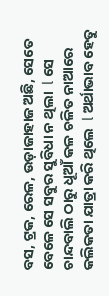ବସ, ଟ୍ରକ, ରେଳ, ଉଡ଼ାଜାହାଜ ଅଛି, ସେତେ ବେଳେ ସେ ସବୁର ସୁବିଧା ନ ଥିଲା  l ସେ ଚାନ୍ଦବାଲି ଠାରୁ ଧୂଆଁ କଳ ଚଳିତ ନାଆରେ କଲିକତା ଯାତ୍ରା କରି ଥିଲେ  l ଅର୍ଥାଭାବ ହେତୁ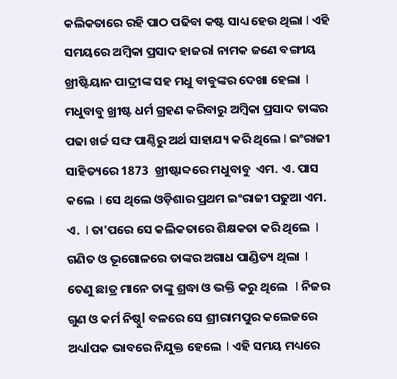କଲିକତାରେ ରହି ପାଠ ପଢିବା କଷ୍ଟ ସାଧ୍ୟ ହେଉ ଥିଲା l ଏହି ସମୟରେ ଅମ୍ବିକା ପ୍ରସାଦ ହାଜରl ନାମକ ଜଣେ ବଙ୍ଗୀୟ ଖ୍ରୀଷ୍ଟିୟାନ ପାଦ୍ରୀଙ୍କ ସହ ମଧୁ ବାବୁଙ୍କର ଦେଖା ହେଲା  l ମଧୁବାବୁ ଖ୍ରୀଷ୍ଟ ଧର୍ମ ଗ୍ରହଣ କରିବାରୁ ଅମ୍ବିକା ପ୍ରସାଦ ତାଙ୍କର ପଢା ଖର୍ଚ୍ଚ ସଙ୍ଘ ପାଣ୍ଠିରୁ ଅର୍ଥ ସାହାଯ୍ୟ କରି ଥିଲେ l ଇଂରାଜୀ ସାହିତ୍ୟରେ 1873  ଖ୍ରୀଷ୍ଟାବ୍ଦରେ ମଧୁବାବୁ  ଏମ. ଏ. ପାସ କଲେ  l ସେ ଥିଲେ ଓଡ଼ିଶାର ପ୍ରଥମ ଇଂରାଜୀ ପଢୁଆ ଏମ. ଏ.  l ତା'ପରେ ସେ କଲିକତାରେ ଶିକ୍ଷକତା କରି ଥିଲେ  l ଗଣିତ ଓ ଭୂଗୋଳରେ ତାଙ୍କର ଅଗାଧ ପାଣ୍ଡିତ୍ୟ ଥିଲା  l ତେଣୁ ଛାତ୍ର ମାନେ ତାଙ୍କୁ ଶ୍ରଦ୍ଧା ଓ ଭକ୍ତି କରୁ ଥିଲେ   l ନିଜର ଗୁଣ ଓ କର୍ମ ନିଷ୍ଠୁl ବଳରେ ସେ ଶ୍ରୀରାମପୁର କଲେଜରେ  ଅଧ୍ୟlପକ ଭାବରେ ନିଯୁକ୍ତ ହେଲେ  l ଏହି ସମୟ ମଧ୍ୟରେ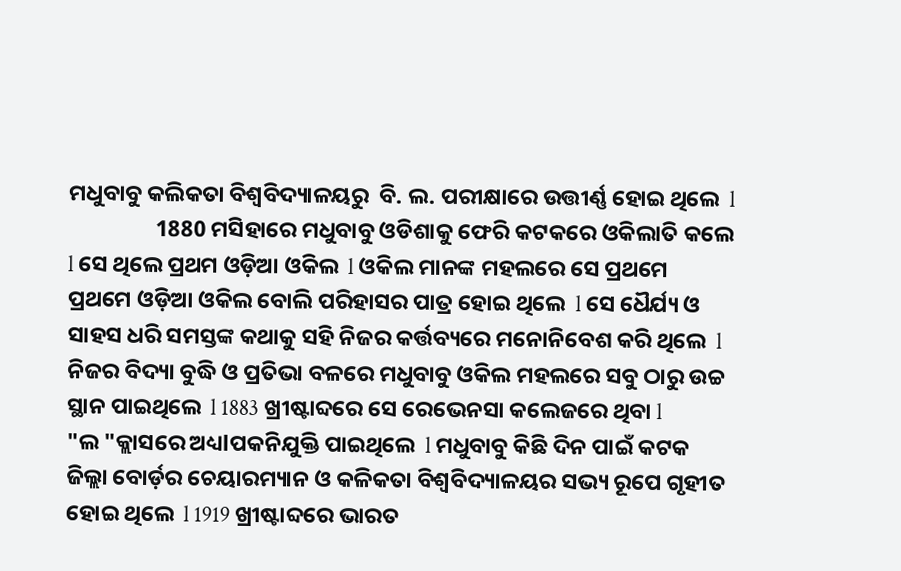ମଧୁବାବୁ କଲିକତା ବିଶ୍ୱବିଦ୍ୟାଳୟରୁ  ବି. ଲ. ପରୀକ୍ଷାରେ ଉତ୍ତୀର୍ଣ୍ଣ ହୋଇ ଥିଲେ  l
                 1880 ମସିହାରେ ମଧୁବାବୁ ଓଡିଶାକୁ ଫେରି କଟକରେ ଓକିଲାତି କଲେ  l ସେ ଥିଲେ ପ୍ରଥମ ଓଡ଼ିଆ ଓକିଲ  l ଓକିଲ ମାନଙ୍କ ମହଲରେ ସେ ପ୍ରଥମେ ପ୍ରଥମେ ଓଡ଼ିଆ ଓକିଲ ବୋଲି ପରିହାସର ପାତ୍ର ହୋଇ ଥିଲେ  l ସେ ଧୈର୍ଯ୍ୟ ଓ ସାହସ ଧରି ସମସ୍ତଙ୍କ କଥାକୁ ସହି ନିଜର କର୍ତ୍ତବ୍ୟରେ ମନୋନିବେଶ କରି ଥିଲେ  l ନିଜର ବିଦ୍ୟା ବୁଦ୍ଧି ଓ ପ୍ରତିଭା ବଳରେ ମଧୁବାବୁ ଓକିଲ ମହଲରେ ସବୁ ଠାରୁ ଉଚ୍ଚ ସ୍ଥାନ ପାଇଥିଲେ  l 1883 ଖ୍ରୀଷ୍ଟାବ୍ଦରେ ସେ ରେଭେନସା କଲେଜରେ ଥିବା l
"ଲ "କ୍ଲାସରେ ଅଧ୍ୟlପକନିଯୁକ୍ତି ପାଇଥିଲେ  l ମଧୁବାବୁ କିଛି ଦିନ ପାଇଁ କଟକ ଜିଲ୍ଲା ବୋର୍ଡ଼ର ଚେୟାରମ୍ୟାନ ଓ କଳିକତା ବିଶ୍ୱବିଦ୍ୟାଳୟର ସଭ୍ୟ ରୂପେ ଗୃହୀତ ହୋଇ ଥିଲେ  l 1919 ଖ୍ରୀଷ୍ଟାବ୍ଦରେ ଭାରତ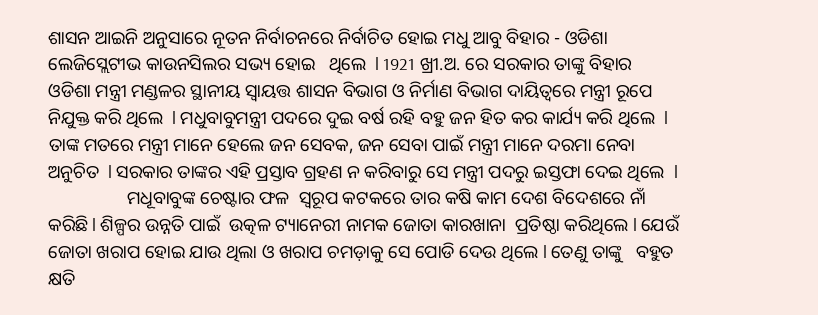ଶାସନ ଆଇନି ଅନୁସାରେ ନୂତନ ନିର୍ବାଚନରେ ନିର୍ବାଚିତ ହୋଇ ମଧୁ ଆବୁ ବିହାର - ଓଡିଶା ଲେଜିସ୍ଲେଟୀଭ କାଉନସିଲର ସଭ୍ୟ ହୋଇ   ଥିଲେ  l 1921 ଖ୍ରୀ.ଅ. ରେ ସରକାର ତାଙ୍କୁ ବିହାର ଓଡିଶା ମନ୍ତ୍ରୀ ମଣ୍ଡଳର ସ୍ଥାନୀୟ ସ୍ୱାୟତ୍ତ ଶାସନ ବିଭାଗ ଓ ନିର୍ମାଣ ବିଭାଗ ଦାୟିତ୍ୱରେ ମନ୍ତ୍ରୀ ରୂପେ ନିଯୁକ୍ତ କରି ଥିଲେ  l ମଧୁବାବୁମନ୍ତ୍ରୀ ପଦରେ ଦୁଇ ବର୍ଷ ରହି ବହୁ ଜନ ହିତ କର କାର୍ଯ୍ୟ କରି ଥିଲେ  l ତାଙ୍କ ମତରେ ମନ୍ତ୍ରୀ ମାନେ ହେଲେ ଜନ ସେବକ, ଜନ ସେବା ପାଇଁ ମନ୍ତ୍ରୀ ମାନେ ଦରମା ନେବା ଅନୁଚିତ  l ସରକାର ତାଙ୍କର ଏହି ପ୍ରସ୍ତାବ ଗ୍ରହଣ ନ କରିବାରୁ ସେ ମନ୍ତ୍ରୀ ପଦରୁ ଇସ୍ତଫା ଦେଇ ଥିଲେ  l
                 ମଧୂବାବୁଙ୍କ ଚେଷ୍ଟାର ଫଳ  ସ୍ୱରୂପ କଟକରେ ତାର କଷି କାମ ଦେଶ ବିଦେଶରେ ନାଁ କରିଛି l ଶିଳ୍ପର ଉନ୍ନତି ପାଇଁ  ଉତ୍କଳ ଟ୍ୟାନେରୀ ନାମକ ଜୋତା କାରଖାନା  ପ୍ରତିଷ୍ଠା କରିଥିଲେ l ଯେଉଁ ଜୋତା ଖରାପ ହୋଇ ଯାଉ ଥିଲା ଓ ଖରାପ ଚମଡ଼ାକୁ ସେ ପୋଡି ଦେଉ ଥିଲେ l ତେଣୁ ତାଙ୍କୁ   ବହୁତ କ୍ଷତି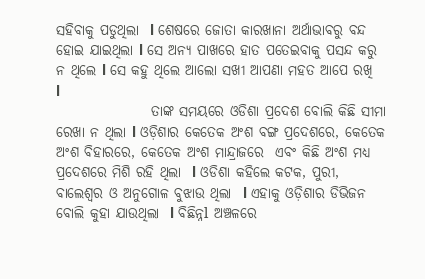ସହିବାକୁ ପଡୁଥିଲା  l ଶେଷରେ ଜୋତା କାରଖାନା ଅର୍ଥାଭାବରୁ ବନ୍ଦ ହୋଇ ଯାଇଥିଲା l ସେ ଅନ୍ୟ ପାଖରେ ହାତ ପତେଇବାକୁ ପସନ୍ଦ କରୁ ନ ଥିଲେ l ସେ କହୁ ଥିଲେ ଆଲୋ ସଖୀ ଆପଣା ମହତ ଆପେ ରଖି  l
                 ତାଙ୍କ ସମୟରେ ଓଡିଶା ପ୍ରଦେଶ ବୋଲି କିଛି ସୀମା ରେଖା ନ ଥିଲା l ଓଡ଼ିଶାର କେତେକ ଅଂଶ ବଙ୍ଗ ପ୍ରଦେଶରେ, କେତେକ ଅଂଶ ବିହାରରେ, କେତେକ ଅଂଶ ମାନ୍ଦ୍ରାଜରେ  ଏବଂ କିଛି ଅଂଶ ମଧ୍ୟ ପ୍ରଦେଶରେ ମିଶି ରହି ଥିଲା  l ଓଡିଶା କହିଲେ କଟକ, ପୁରୀ, ବାଲେଶ୍ୱର ଓ ଅନୁଗୋଳ ବୁଝାଉ ଥିଲା  l ଏହାକୁ ଓଡ଼ିଶାର ଡିଭିଜନ ବୋଲି କୁହା ଯାଉଥିଲା  l ବିଛିନ୍ନl ଅଞ୍ଚଳରେ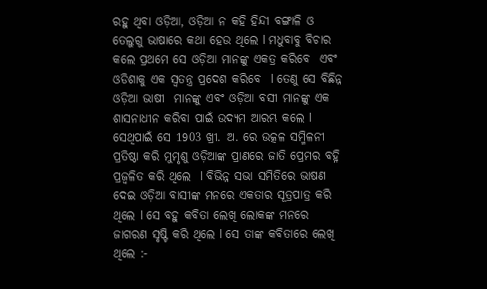ରହୁ ଥିବା ଓଡ଼ିଆ, ଓଡ଼ିଆ ନ କହି ହିନ୍ଦୀ ବଙ୍ଗାଳି ଓ ତେଲୁଗୁ ଭାଷାରେ କଥା ହେଉ ଥିଲେ l ମଧୁବାବୁ ବିଚାର କଲେ ପ୍ରଥମେ ସେ ଓଡ଼ିଆ ମାନଙ୍କୁ ଏକତ୍ର କରିବେ  ଏବଂ ଓଡିଶାକୁ ଏକ ସ୍ୱତନ୍ତ୍ର ପ୍ରଦେଶ କରିବେ  l ତେଣୁ ସେ ବିଛିନ୍ନ ଓଡ଼ିଆ ଭାଷୀ  ମାନଙ୍କୁ ଏବଂ ଓଡ଼ିଆ ବସୀ ମାନଙ୍କୁ ଏକ  ଶାସନାଧୀନ କରିବା ପାଇଁ ଉଦ୍ୟମ ଆରମ୍ଭ କଲେ l ସେଥିପାଇଁ ସେ 1903 ଖ୍ରୀ. ଅ. ରେ ଉତ୍କଳ ସମ୍ମିଳନୀ ପ୍ରତିଷ୍ଠା କରି ମୁମୃଶୁ ଓଡ଼ିଆଙ୍କ ପ୍ରାଣରେ ଜାତି ପ୍ରେମର ବହ୍ନି ପ୍ରଜ୍ବଳିତ କରି ଥିଲେ  l ବିଭିନ୍ନ ସଭା ସମିତିରେ ଭାଷଣ ଦେଇ ଓଡ଼ିଆ ବାସୀଙ୍କ ମନରେ ଏକତାର ସୂତ୍ରପାତ୍ର କରି ଥିଲେ l ସେ ବହୁ କବିତା ଲେଖି ଲୋକଙ୍କ ମନରେ ଜାଗରଣ ସୃଷ୍ଟି କରି ଥିଲେ l ସେ ତାଙ୍କ କବିତାରେ ଲେଖି ଥିଲେ :-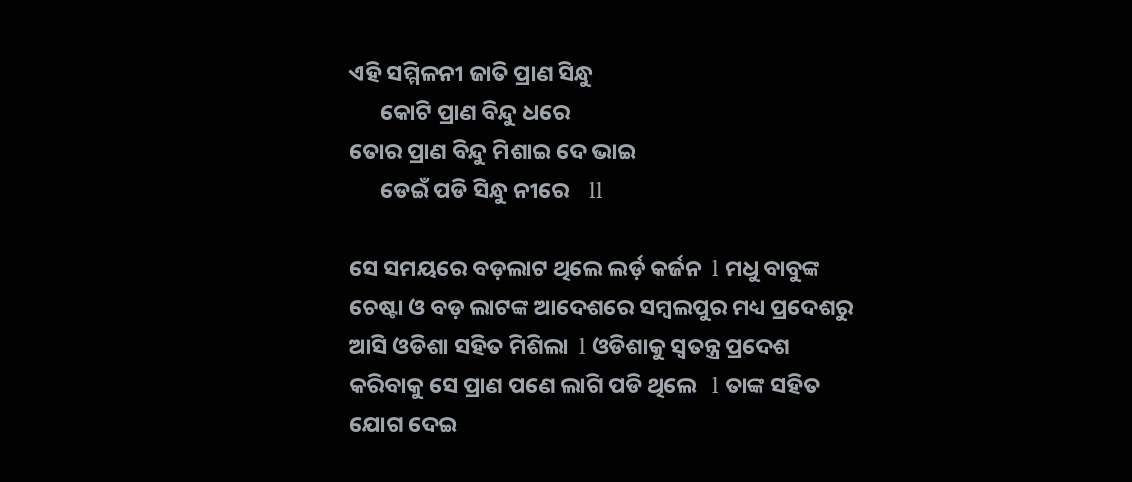ଏହି ସମ୍ମିଳନୀ ଜାତି ପ୍ରାଣ ସିନ୍ଧୁ
      କୋଟି ପ୍ରାଣ ବିନ୍ଦୁ ଧରେ
ତୋର ପ୍ରାଣ ବିନ୍ଦୁ ମିଶାଇ ଦେ ଭାଇ
      ଡେଇଁ ପଡି ସିନ୍ଧୁ ନୀରେ    ll

ସେ ସମୟରେ ବଡ଼ଲାଟ ଥିଲେ ଲର୍ଡ଼ କର୍ଜନ  l ମଧୁ ବାବୁଙ୍କ ଚେଷ୍ଟା ଓ ବଡ଼ ଲାଟଙ୍କ ଆଦେଶରେ ସମ୍ବଲପୁର ମଧ୍ୟ ପ୍ରଦେଶରୁ ଆସି ଓଡିଶା ସହିତ ମିଶିଲା  l ଓଡିଶାକୁ ସ୍ୱତନ୍ତ୍ର ପ୍ରଦେଶ କରିବାକୁ ସେ ପ୍ରାଣ ପଣେ ଲାଗି ପଡି ଥିଲେ   l ତାଙ୍କ ସହିତ ଯୋଗ ଦେଇ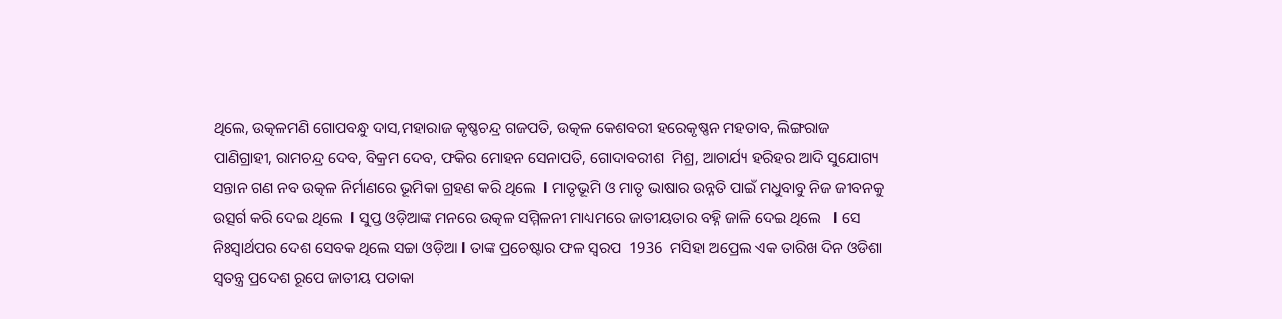ଥିଲେ, ଉତ୍କଳମଣି ଗୋପବନ୍ଧୁ ଦାସ,ମହାରାଜ କୃଷ୍ଣଚନ୍ଦ୍ର ଗଜପତି, ଉତ୍କଳ କେଶବରୀ ହରେକୃଷ୍ଣନ ମହତାବ, ଲିଙ୍ଗରାଜ ପାଣିଗ୍ରାହୀ, ରାମଚନ୍ଦ୍ର ଦେବ, ବିକ୍ରମ ଦେବ, ଫକିର ମୋହନ ସେନାପତି, ଗୋଦାବରୀଶ  ମିଶ୍ର, ଆଚାର୍ଯ୍ୟ ହରିହର ଆଦି ସୁଯୋଗ୍ୟ ସନ୍ତାନ ଗଣ ନବ ଉତ୍କଳ ନିର୍ମାଣରେ ଭୂମିକା ଗ୍ରହଣ କରି ଥିଲେ  l ମାତୃଭୂମି ଓ ମାତୃ ଭାଷାର ଉନ୍ନତି ପାଇଁ ମଧୁବାବୁ ନିଜ ଜୀବନକୁ ଉତ୍ସର୍ଗ କରି ଦେଇ ଥିଲେ  l ସୁପ୍ତ ଓଡ଼ିଆଙ୍କ ମନରେ ଉତ୍କଳ ସମ୍ମିଳନୀ ମାଧ୍ୟମରେ ଜାତୀୟତାର ବହ୍ନି ଜାଳି ଦେଇ ଥିଲେ   l ସେ ନିଃସ୍ୱାର୍ଥପର ଦେଶ ସେବକ ଥିଲେ ସଚ୍ଚା ଓଡ଼ିଆ l ତାଙ୍କ ପ୍ରଚେଷ୍ଟାର ଫଳ ସ୍ବରପ  1936  ମସିହା ଅପ୍ରେଲ ଏକ ତାରିଖ ଦିନ ଓଡିଶା ସ୍ୱତନ୍ତ୍ର ପ୍ରଦେଶ ରୂପେ ଜାତୀୟ ପତାକା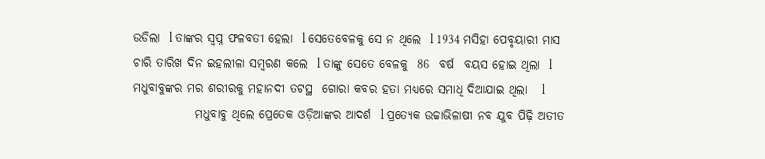ଉଡିଲା  l ତାଙ୍କର ସ୍ବପ୍ନ ଫଳବତୀ ହେଲା  l ସେତେବେଳକୁ ସେ ନ ଥିଲେ  l 1934 ମସିହା ପେବୃୟାରୀ ମାସ ଚାରି ତାରିଖ ଦିନ ଇହଲୀଳା ସମ୍ବରଣ କଲେ  l ତାଙ୍କୁ ସେତେ ବେଳକୁ  86  ବର୍ଷ  ବୟସ ହୋଇ ଥିଲା  l ମଧୁବାବୁଙ୍କର ମର ଶରୀରକୁ ମହାନଦୀ ତଟସ୍ଥ  ଗୋରା କବର ହତା ମଧ୍ୟରେ ସମାଧି ଦିଆଯାଇ ଥିଲା   l
             ମଧୁବାବୁ ଥିଲେ ପ୍ରେତେକ ଓଡ଼ିଆଙ୍କର ଆଦର୍ଶ  l ପ୍ରତ୍ୟେକ ଉଚ୍ଚାଭିଳାଷୀ ନବ ଯୁବ ପିଢ଼ି ଅତୀତ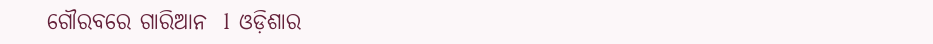ଗୌରବରେ ଗାରିଆନ  l  ଓଡ଼ିଶାର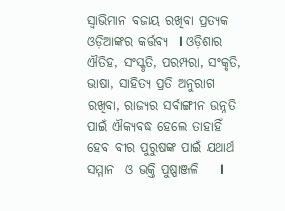ସ୍ୱାଭିମାନ ବଜାୟ ରଖିବା ପ୍ରତ୍ୟକ ଓଡ଼ିଆଙ୍କର କର୍ତ୍ତବ୍ୟ  l ଓଡ଼ିଶାର ଐତିହ, ସଂସ୍କୃତି, ପରମ୍ପରା, ସଂକୃତି, ଭାଷା, ସାହିତ୍ୟ ପ୍ରତି ଅନୁରାଗ ରଖିବା, ରାଜ୍ୟର ସର୍ବାଙ୍ଗୀନ ଉନ୍ନତି ପାଇଁ ଐକ୍ୟବଦ୍ଧ ହେଲେ ତାହାହିଁ ହେବ ବୀର ପୁରୁଷଙ୍କ ପାଇଁ ଯଥାର୍ଥ ସମ୍ମାନ  ଓ ଭକ୍ତି ପୁଷ୍ପାଞ୍ଜଳି    l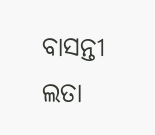ବାସନ୍ତୀ ଲତା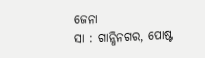ଜେନା
ସା : ଗାନ୍ଧିନଗର, ପୋଷ୍ଟ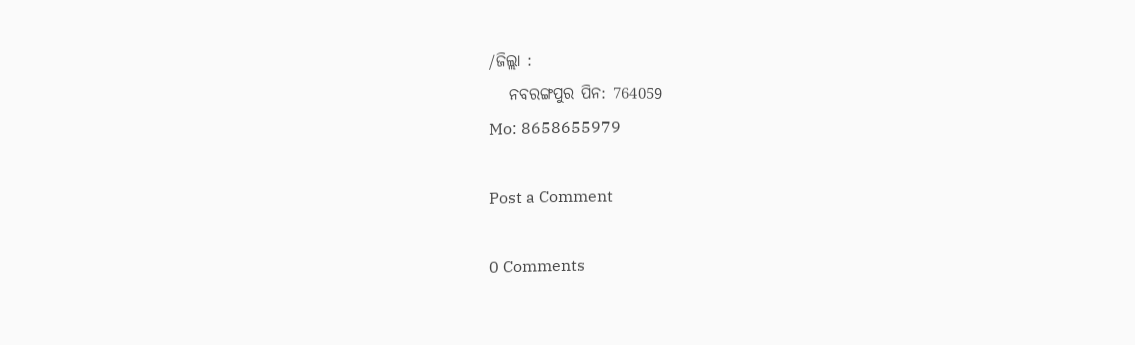/ଜିଲ୍ଲା :
   ନବରଙ୍ଗପୁର ପିନ: 764059
Mo: 8658655979

Post a Comment

0 Comments